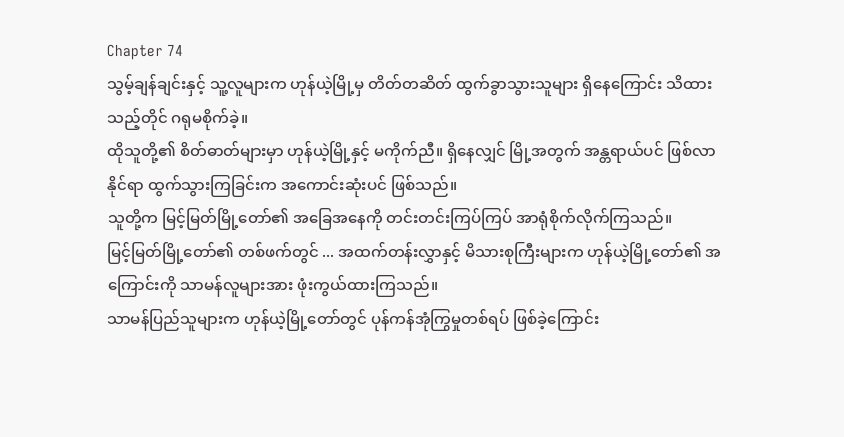Chapter 74
သွမ့်ချန်ချင်းနှင့် သူ့လူများက ဟုန်ယဲ့မြို့မှ တိတ်တဆိတ် ထွက်ခွာသွားသူများ ရှိနေကြောင်း သိထားသည့်တိုင် ဂရုမစိုက်ခဲ့။
ထိုသူတို့၏ စိတ်ဓာတ်များမှာ ဟုန်ယဲ့မြို့နှင့် မကိုက်ညီ။ ရှိနေလျှင် မြို့အတွက် အန္တရာယ်ပင် ဖြစ်လာနိုင်ရာ ထွက်သွားကြခြင်းက အကောင်းဆုံးပင် ဖြစ်သည်။
သူတို့က မြင့်မြတ်မြို့တော်၏ အခြေအနေကို တင်းတင်းကြပ်ကြပ် အာရုံစိုက်လိုက်ကြသည်။
မြင့်မြတ်မြို့တော်၏ တစ်ဖက်တွင် ... အထက်တန်းလွှာနှင့် မိသားစုကြီးများက ဟုန်ယဲ့မြို့တော်၏ အကြောင်းကို သာမန်လူများအား ဖုံးကွယ်ထားကြသည်။
သာမန်ပြည်သူများက ဟုန်ယဲ့မြို့တော်တွင် ပုန်ကန်အုံကြွမှုတစ်ရပ် ဖြစ်ခဲ့ကြောင်း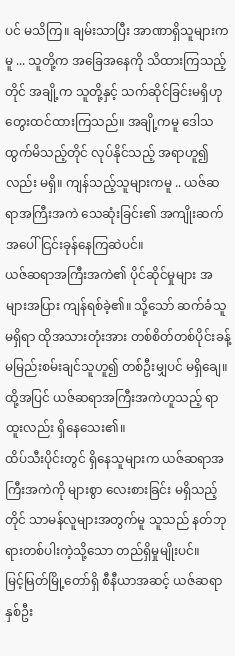ပင် မသိကြ။ ချမ်းသာပြီး အာဏာရှိသူများကမူ ... သူတို့က အခြေအနေကို သိထားကြသည့်တိုင် အချို့က သူတို့နှင့် သက်ဆိုင်ခြင်းမရှိဟု တွေးထင်ထားကြသည်။ အချို့ကမူ ဒေါသထွက်မိသည့်တိုင် လုပ်နိုင်သည့် အရာဟူ၍လည်း မရှိ။ ကျန်သည့်သူများကမူ .. ယဇ်ဆရာအကြီးအကဲ သေဆုံးခြင်း၏ အကျိုးဆက်အပေါ် ငြင်းခုန်နေကြဆဲပင်။
ယဇ်ဆရာအကြီးအကဲ၏ ပိုင်ဆိုင်မှုများ အများအပြား ကျန်ရစ်ခဲ့၏။ သို့သော် ဆက်ခံသူ မရှိရာ ထိုအသားတုံးအား တစ်စိတ်တစ်ပိုင်းခန့် မမြည်းစမ်းချင်သူဟူ၍ တစ်ဦးမျှပင် မရှိချေ။
ထို့အပြင် ယဇ်ဆရာအကြီးအကဲဟူသည့် ရာထူးလည်း ရှိနေသေး၏။
ထိပ်သီးပိုင်းတွင် ရှိနေသူများက ယဇ်ဆရာအကြီးအကဲကို များစွာ လေးစားခြင်း မရှိသည့်တိုင် သာမန်လူများအတွက်မူ သူသည် နတ်ဘုရားတစ်ပါးကဲ့သို့သော တည်ရှိမှုမျိုးပင်။
မြင့်မြတ်မြို့တော်ရှိ စီနီယာအဆင့် ယဇ်ဆရာ နှစ်ဦး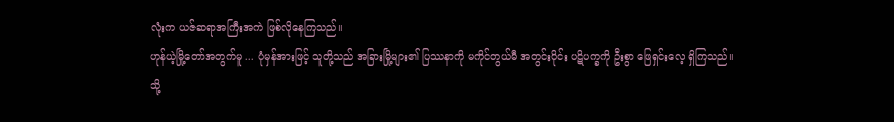လုံးက ယဇ်ဆရာအကြီးအကဲ ဖြစ်လိုနေကြသည်။
ဟုန်ယဲ့မြို့တော်အတွက်မူ ... ပုံမှန်အားဖြင့် သူတို့သည် အခြားမြို့များ၏ ပြဿနာကို မကိုင်တွယ်မီ အတွင်းပိုင်း ပဋိပက္ခကို ဦးစွာ ဖြေရှင်းလေ့ ရှိကြသည်။
သို့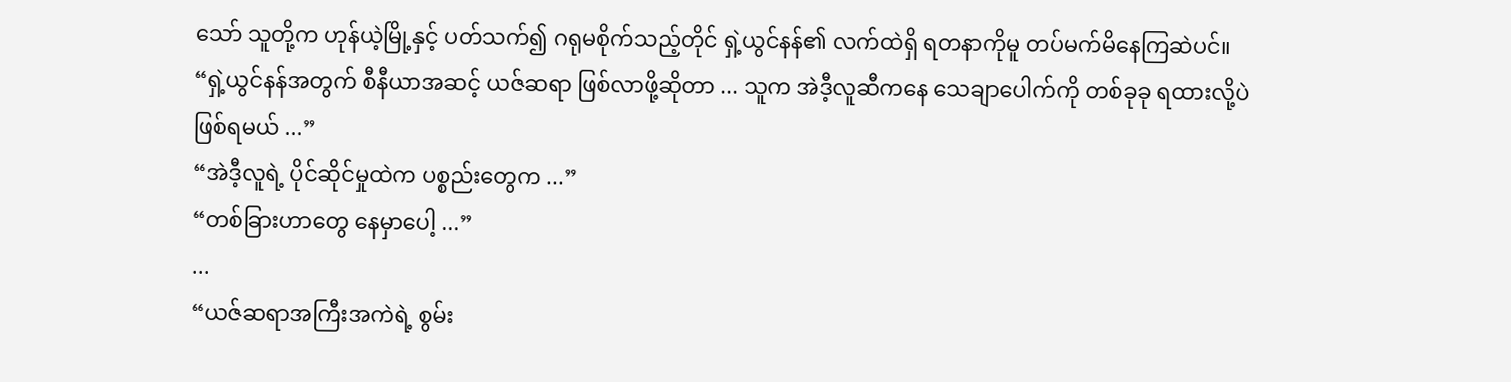သော် သူတို့က ဟုန်ယဲ့မြို့နှင့် ပတ်သက်၍ ဂရုမစိုက်သည့်တိုင် ရှဲ့ယွင်နန်၏ လက်ထဲရှိ ရတနာကိုမူ တပ်မက်မိနေကြဆဲပင်။
“ရှဲ့ယွင်နန်အတွက် စီနီယာအဆင့် ယဇ်ဆရာ ဖြစ်လာဖို့ဆိုတာ ... သူက အဲဒီ့လူဆီကနေ သေချာပေါက်ကို တစ်ခုခု ရထားလို့ပဲ ဖြစ်ရမယ် ...”
“အဲဒီ့လူရဲ့ ပိုင်ဆိုင်မှုထဲက ပစ္စည်းတွေက ...”
“တစ်ခြားဟာတွေ နေမှာပေါ့ ...”
...
“ယဇ်ဆရာအကြီးအကဲရဲ့ စွမ်း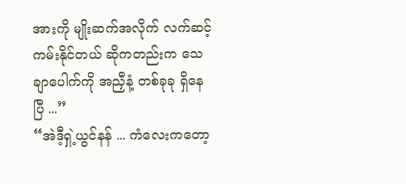အားကို မျိုးဆက်အလိုက် လက်ဆင့်ကမ်းနိုင်တယ် ဆိုကတည်းက သေချာပေါက်ကို အညှီနံ့ တစ်ခုခု ရှိနေပြီ ...”
“အဲဒီ့ရှဲ့ယွင်နန် ... ကံလေးကတော့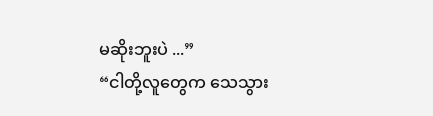မဆိုးဘူးပဲ ...”
“ငါတို့လူတွေက သေသွား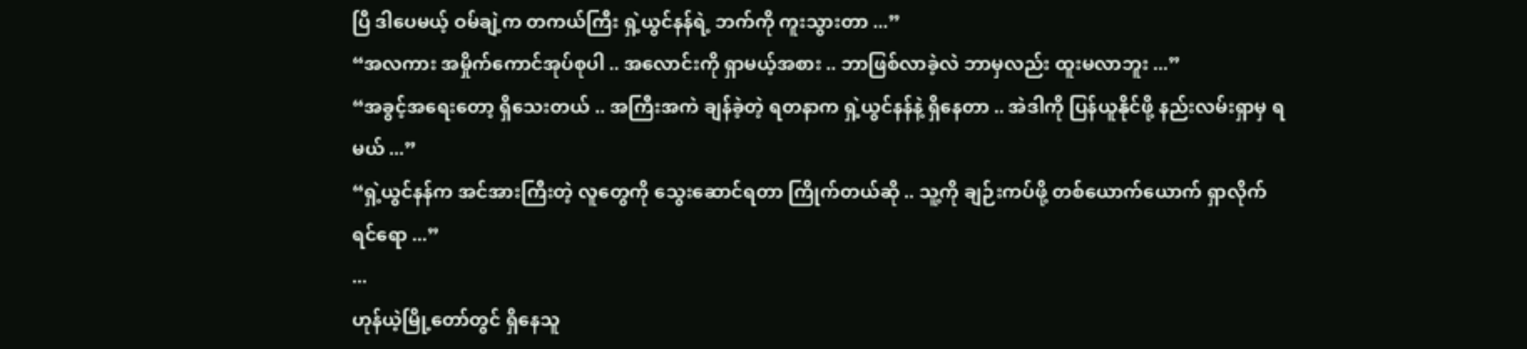ပြီ ဒါပေမယ့် ဝမ်ချဲ့က တကယ်ကြီး ရှဲ့ယွင်နန်ရဲ့ ဘက်ကို ကူးသွားတာ ...”
“အလကား အမှိုက်ကောင်အုပ်စုပါ .. အလောင်းကို ရှာမယ့်အစား .. ဘာဖြစ်လာခဲ့လဲ ဘာမှလည်း ထူးမလာဘူး ...”
“အခွင့်အရေးတော့ ရှိသေးတယ် .. အကြီးအကဲ ချန်ခဲ့တဲ့ ရတနာက ရှဲ့ယွင်နန်နဲ့ ရှိနေတာ .. အဲဒါကို ပြန်ယူနိုင်ဖို့ နည်းလမ်းရှာမှ ရမယ် ...”
“ရှဲ့ယွင်နန်က အင်အားကြီးတဲ့ လူတွေကို သွေးဆောင်ရတာ ကြိုက်တယ်ဆို .. သူ့ကို ချဉ်းကပ်ဖို့ တစ်ယောက်ယောက် ရှာလိုက်ရင်ရော ...”
...
ဟုန်ယဲ့မြို့တော်တွင် ရှိနေသူ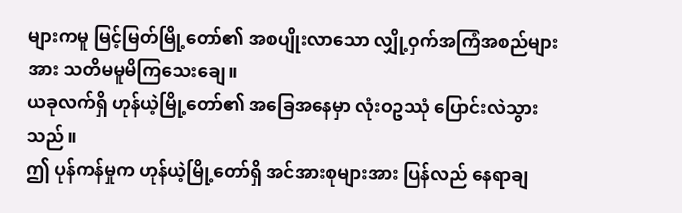များကမူ မြင့်မြတ်မြို့တော်၏ အစပျိုးလာသော လျှို့ဝှက်အကြံအစည်များအား သတိမမူမိကြသေးချေ။
ယခုလက်ရှိ ဟုန်ယဲ့မြို့တော်၏ အခြေအနေမှာ လုံးဝဥဿုံ ပြောင်းလဲသွားသည်။
ဤ ပုန်ကန်မှုက ဟုန်ယဲ့မြို့တော်ရှိ အင်အားစုများအား ပြန်လည် နေရာချ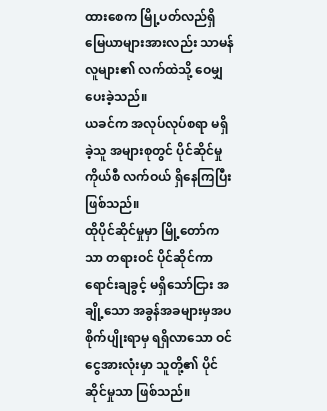ထားစေက မြို့ပတ်လည်ရှိ မြေယာများအားလည်း သာမန်လူများ၏ လက်ထဲသို့ ဝေမျှပေးခဲ့သည်။
ယခင်က အလုပ်လုပ်စရာ မရှိခဲ့သူ အများစုတွင် ပိုင်ဆိုင်မှုကိုယ်စီ လက်ဝယ် ရှိနေကြပြီး ဖြစ်သည်။
ထိုပိုင်ဆိုင်မှုမှာ မြို့တော်ကသာ တရားဝင် ပိုင်ဆိုင်ကာ ရောင်းချခွင့် မရှိသော်ငြား အချို့သော အခွန်အခများမှအပ စိုက်ပျိုးရာမှ ရရှိလာသော ဝင်ငွေအားလုံးမှာ သူတို့၏ ပိုင်ဆိုင်မှုသာ ဖြစ်သည်။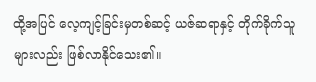ထို့အပြင် လေ့ကျင့်ခြင်းမှတစ်ဆင့် ယဇ်ဆရာနှင့် တိုက်ခိုက်သူများလည်း ဖြစ်လာနိုင်သေး၏။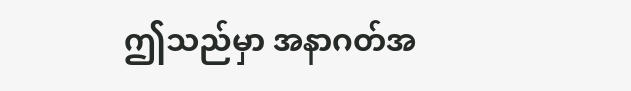ဤသည်မှာ အနာဂတ်အ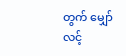တွက် မျှော်လင့်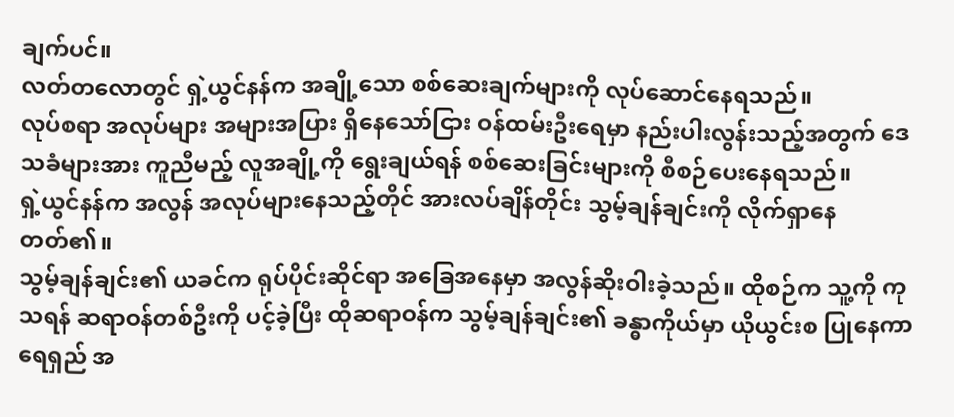ချက်ပင်။
လတ်တလောတွင် ရှဲ့ယွင်နန်က အချို့သော စစ်ဆေးချက်များကို လုပ်ဆောင်နေရသည်။
လုပ်စရာ အလုပ်များ အများအပြား ရှိနေသော်ငြား ဝန်ထမ်းဦးရေမှာ နည်းပါးလွန်းသည့်အတွက် ဒေသခံများအား ကူညီမည့် လူအချို့ကို ရွေးချယ်ရန် စစ်ဆေးခြင်းများကို စီစဉ်ပေးနေရသည်။
ရှဲ့ယွင်နန်က အလွန် အလုပ်များနေသည့်တိုင် အားလပ်ချိန်တိုင်း သွမ့်ချန်ချင်းကို လိုက်ရှာနေတတ်၏။
သွမ့်ချန်ချင်း၏ ယခင်က ရုပ်ပိုင်းဆိုင်ရာ အခြေအနေမှာ အလွန်ဆိုးဝါးခဲ့သည်။ ထိုစဉ်က သူ့ကို ကုသရန် ဆရာဝန်တစ်ဦးကို ပင့်ခဲ့ပြီး ထိုဆရာဝန်က သွမ့်ချန်ချင်း၏ ခန္ဓာကိုယ်မှာ ယိုယွင်းစ ပြုနေကာ ရေရှည် အ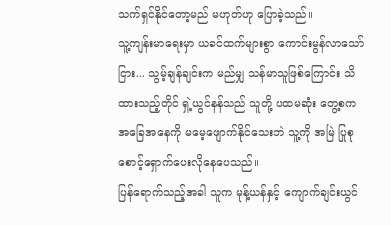သက်ရှင်နိုင်တော့မည် မဟုတ်ဟု ပြောခဲ့သည်။
သူ့ကျန်းမာရေးမှာ ယခင်ထက်များစွာ ကောင်းမွန်လာသော်ငြား... သွမ့်ချန်ချင်းက မည်မျှ သန်မာသူဖြစ်ကြောင်း သိထားသည့်တိုင် ရှဲ့ယွင်နန်သည် သူတို့ ပထမဆုံး တွေ့စက အခြေအနေကို မမေ့ဖျောက်နိုင်သေးဘဲ သူ့ကို အမြဲ ပြုစုစောင့်ရှောက်ပေးလိုနေပေသည်။
ပြန်ရောက်သည့်အခါ သူက မုန့်ယန်နှင့် ကျောက်ချင်းယွင်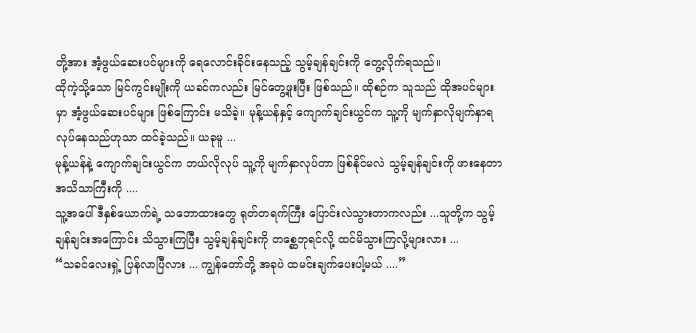တို့အား အံ့ဖွယ်ဆေးပင်များကို ရေလောင်းခိုင်းနေသည့် သွမ့်ချန်ချင်းကို တွေ့လိုက်ရသည်။
ထိုကဲ့သို့သော မြင်ကွင်းမျိုးကို ယခင်ကလည်း မြင်တွေ့ဖူးပြီး ဖြစ်သည်။ ထိုစဉ်က သူသည် ထိုအပင်များမှာ အံ့ဖွယ်ဆေးပင်များ ဖြစ်ကြောင်း မသိခဲ့။ မုန့်ယန်နှင့် ကျောက်ချင်းယွင်က သူ့ကို မျက်နှာလိုမျက်နှာရ လုပ်နေသည်ဟုသာ ထင်ခဲ့သည်။ ယခုမူ ...
မုန့်ယန်နဲ့ ကျောက်ချင်းယွင်က ဘယ်လိုလုပ် သူ့ကို မျက်နှာလုပ်တာ ဖြစ်နိုင်မလဲ သွမ့်ချန်ချင်းကို ဖားနေတာ အသိသာကြီးကို ....
သူ့အပေါ် ဒီနှစ်ယောက်ရဲ့ သဘောထားတွေ ရုတ်တရက်ကြီး ပြောင်းလဲသွားတာကလည်း ...သူတို့က သွမ့်ချန်ချင်းအကြောင်း သိသွားကြပြီး သွမ့်ချန်ချင်းကို တစ္ဆေဘုရင်လို့ ထင်မိသွားကြလို့များလား ...
“သခင်လေးရှဲ့ ပြန်လာပြီလား ... ကျွန်တော်တို့ အခုပဲ ထမင်းချက်ပေးပါ့မယ် ....”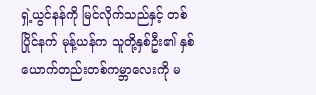ရှဲ့ယွင်နန်ကို မြင်လိုက်သည်နှင့် တစ်ပြိုင်နက် မုန့်ယန်က သူတို့နှစ်ဦး၏ နှစ်ယောက်တည်းတစ်ကမ္ဘာလေးကို မ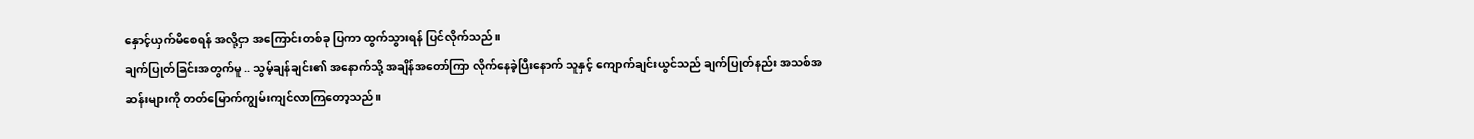နှောင့်ယှက်မိစေရန် အလို့ငှာ အကြောင်းတစ်ခု ပြကာ ထွက်သွားရန် ပြင်လိုက်သည်။
ချက်ပြုတ်ခြင်းအတွက်မူ .. သွမ့်ချန်ချင်း၏ အနောက်သို့ အချိန်အတော်ကြာ လိုက်နေခဲ့ပြီးနောက် သူနှင့် ကျောက်ချင်းယွင်သည် ချက်ပြုတ်နည်း အသစ်အဆန်းများကို တတ်မြောက်ကျွမ်းကျင်လာကြတော့သည်။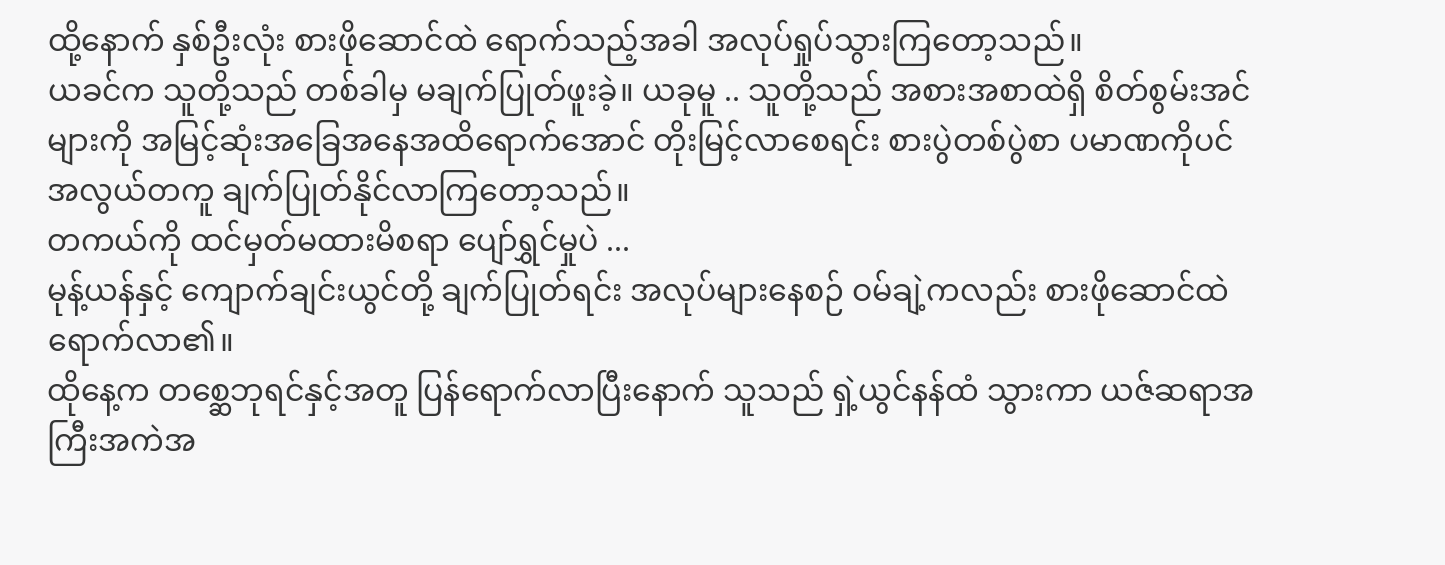ထို့နောက် နှစ်ဦးလုံး စားဖိုဆောင်ထဲ ရောက်သည့်အခါ အလုပ်ရှုပ်သွားကြတော့သည်။
ယခင်က သူတို့သည် တစ်ခါမှ မချက်ပြုတ်ဖူးခဲ့။ ယခုမူ .. သူတို့သည် အစားအစာထဲရှိ စိတ်စွမ်းအင်များကို အမြင့်ဆုံးအခြေအနေအထိရောက်အောင် တိုးမြင့်လာစေရင်း စားပွဲတစ်ပွဲစာ ပမာဏကိုပင် အလွယ်တကူ ချက်ပြုတ်နိုင်လာကြတော့သည်။
တကယ်ကို ထင်မှတ်မထားမိစရာ ပျော်ရွှင်မှုပဲ ...
မုန့်ယန်နှင့် ကျောက်ချင်းယွင်တို့ ချက်ပြုတ်ရင်း အလုပ်များနေစဉ် ဝမ်ချဲ့ကလည်း စားဖိုဆောင်ထဲ ရောက်လာ၏။
ထိုနေ့က တစ္ဆေဘုရင်နှင့်အတူ ပြန်ရောက်လာပြီးနောက် သူသည် ရှဲ့ယွင်နန်ထံ သွားကာ ယဇ်ဆရာအကြီးအကဲအ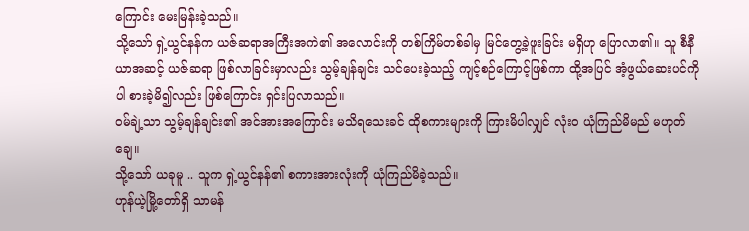ကြောင်း မေးမြန်းခဲ့သည်။
သို့သော် ရှဲ့ယွင်နန်က ယဇ်ဆရာအကြီးအကဲ၏ အလောင်းကို တစ်ကြိမ်တစ်ခါမှ မြင်တွေ့ခဲ့ဖူးခြင်း မရှိဟု ပြောလာ၏။ သူ စီနီယာအဆင့် ယဇ်ဆရာ ဖြစ်လာခြင်းမှာလည်း သွမ့်ချန်ချင်း သင်ပေးခဲ့သည့် ကျင့်စဉ်ကြောင့်ဖြစ်ကာ ထို့အပြင် အံ့ဖွယ်ဆေးပင်ကိုပါ စားခဲ့မိ၍လည်း ဖြစ်ကြောင်း ရှင်းပြလာသည်။
ဝမ်ချဲ့သာ သွမ့်ချန်ချင်း၏ အင်အားအကြောင်း မသိရသေးခင် ထိုစကားများကို ကြားမိပါလျှင် လုံးဝ ယုံကြည်မိမည် မဟုတ်ချေ။
သို့သော် ယခုမူ .. သူက ရှဲ့ယွင်နန်၏ စကားအားလုံးကို ယုံကြည်မိခဲ့သည်။
ဟုန်ယဲ့မြို့တော်ရှိ သာမန်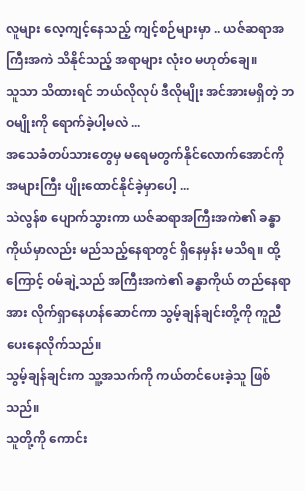လူများ လေ့ကျင့်နေသည့် ကျင့်စဉ်များမှာ .. ယဇ်ဆရာအကြီးအကဲ သိနိုင်သည့် အရာများ လုံးဝ မဟုတ်ချေ။
သူသာ သိထားရင် ဘယ်လိုလုပ် ဒီလိုမျိုး အင်အားမရှိတဲ့ ဘဝမျိုးကို ရောက်ခဲ့ပါ့မလဲ ...
အသေခံတပ်သားတွေမှ မရေမတွက်နိုင်လောက်အောင်ကို အများကြီး ပျိုးထောင်နိုင်ခဲ့မှာပေါ့ ...
သဲလွန်စ ပျောက်သွားကာ ယဇ်ဆရာအကြီးအကဲ၏ ခန္ဓာကိုယ်မှာလည်း မည်သည့်နေရာတွင် ရှိနေမှန်း မသိရ။ ထို့ကြောင့် ဝမ်ချဲ့သည် အကြီးအကဲ၏ ခန္ဓာကိုယ် တည်နေရာအား လိုက်ရှာနေဟန်ဆောင်ကာ သွမ့်ချန်ချင်းတို့ကို ကူညီပေးနေလိုက်သည်။
သွမ့်ချန်ချင်းက သူ့အသက်ကို ကယ်တင်ပေးခဲ့သူ ဖြစ်သည်။
သူတို့ကို ကောင်း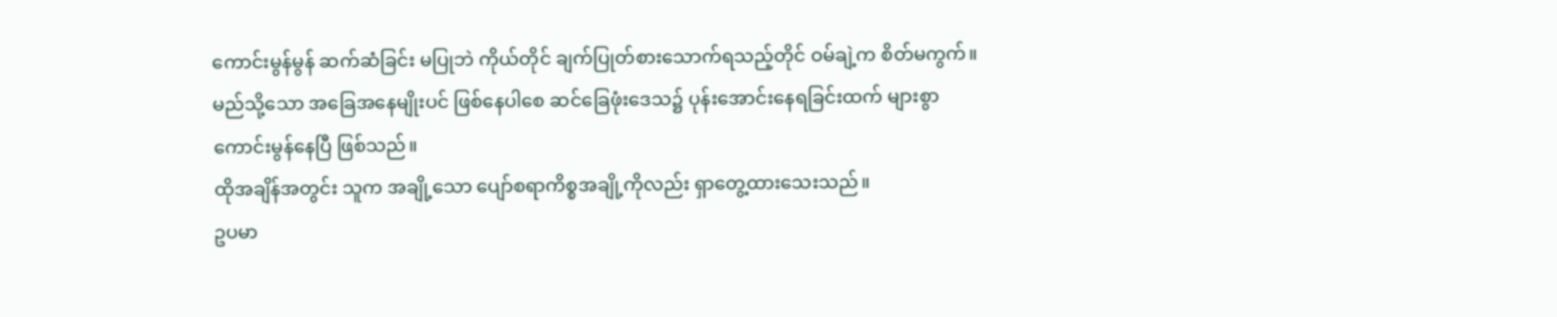ကောင်းမွန်မွန် ဆက်ဆံခြင်း မပြုဘဲ ကိုယ်တိုင် ချက်ပြုတ်စားသောက်ရသည့်တိုင် ဝမ်ချဲ့က စိတ်မကွက်။
မည်သို့သော အခြေအနေမျိုးပင် ဖြစ်နေပါစေ ဆင်ခြေဖုံးဒေသ၌ ပုန်းအောင်းနေရခြင်းထက် များစွာ ကောင်းမွန်နေပြီ ဖြစ်သည်။
ထိုအချိန်အတွင်း သူက အချို့သော ပျော်စရာကိစ္စအချို့ကိုလည်း ရှာတွေ့ထားသေးသည်။
ဥပမာ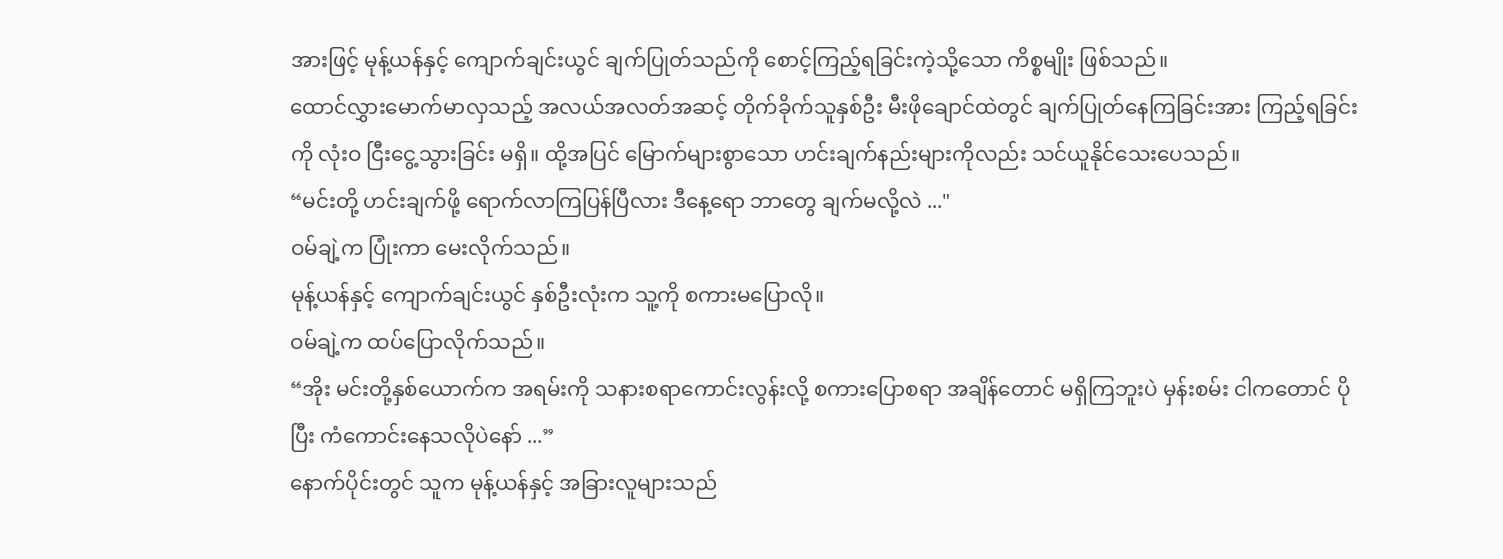အားဖြင့် မုန့်ယန်နှင့် ကျောက်ချင်းယွင် ချက်ပြုတ်သည်ကို စောင့်ကြည့်ရခြင်းကဲ့သို့သော ကိစ္စမျိုး ဖြစ်သည်။
ထောင်လွှားမောက်မာလှသည့် အလယ်အလတ်အဆင့် တိုက်ခိုက်သူနှစ်ဦး မီးဖိုချောင်ထဲတွင် ချက်ပြုတ်နေကြခြင်းအား ကြည့်ရခြင်းကို လုံးဝ ငြီးငွေ့သွားခြင်း မရှိ။ ထို့အပြင် မြောက်များစွာသော ဟင်းချက်နည်းများကိုလည်း သင်ယူနိုင်သေးပေသည်။
“မင်းတို့ ဟင်းချက်ဖို့ ရောက်လာကြပြန်ပြီလား ဒီနေ့ရော ဘာတွေ ချက်မလို့လဲ ..."
ဝမ်ချဲ့က ပြုံးကာ မေးလိုက်သည်။
မုန့်ယန်နှင့် ကျောက်ချင်းယွင် နှစ်ဦးလုံးက သူ့ကို စကားမပြောလို။
ဝမ်ချဲ့က ထပ်ပြောလိုက်သည်။
“အိုး မင်းတို့နှစ်ယောက်က အရမ်းကို သနားစရာကောင်းလွန်းလို့ စကားပြောစရာ အချိန်တောင် မရှိကြဘူးပဲ မှန်းစမ်း ငါကတောင် ပိုပြီး ကံကောင်းနေသလိုပဲနော် ...”
နောက်ပိုင်းတွင် သူက မုန့်ယန်နှင့် အခြားလူများသည်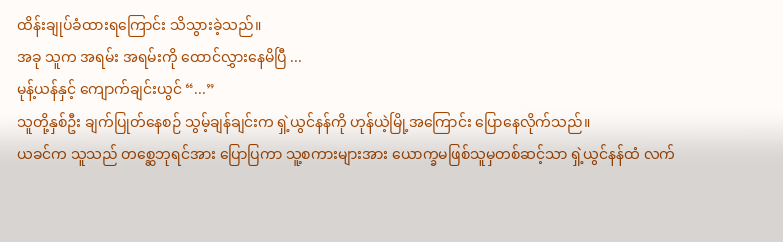ထိန်းချုပ်ခံထားရကြောင်း သိသွားခဲ့သည်။
အခု သူက အရမ်း အရမ်းကို ထောင်လွှားနေမိပြီ ...
မုန့်ယန်နှင့် ကျောက်ချင်းယွင် “...”
သူတို့နှစ်ဦး ချက်ပြုတ်နေစဉ် သွမ့်ချန်ချင်းက ရှဲ့ယွင်နန်ကို ဟုန်ယဲ့မြို့အကြောင်း ပြောနေလိုက်သည်။
ယခင်က သူသည် တစ္ဆေဘုရင်အား ပြောပြကာ သူ့စကားများအား ယောက္ခမဖြစ်သူမှတစ်ဆင့်သာ ရှဲ့ယွင်နန်ထံ လက်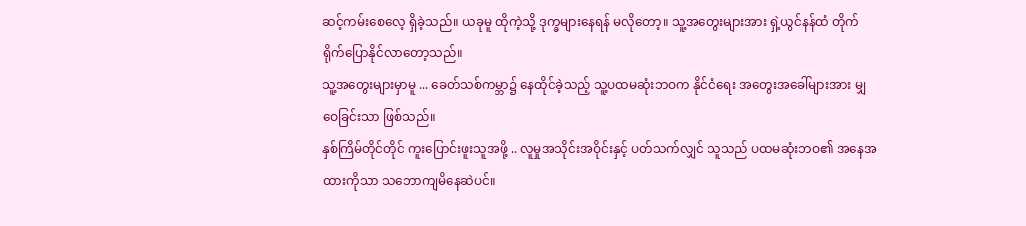ဆင့်ကမ်းစေလေ့ ရှိခဲ့သည်။ ယခုမူ ထိုကဲ့သို့ ဒုက္ခများနေရန် မလိုတော့။ သူ့အတွေးများအား ရှဲ့ယွင်နန်ထံ တိုက်ရိုက်ပြောနိုင်လာတော့သည်။
သူ့အတွေးများမှာမူ ... ခေတ်သစ်ကမ္ဘာ၌ နေထိုင်ခဲ့သည့် သူ့ပထမဆုံးဘဝက နိုင်ငံရေး အတွေးအခေါ်များအား မျှဝေခြင်းသာ ဖြစ်သည်။
နှစ်ကြိမ်တိုင်တိုင် ကူးပြောင်းဖူးသူအဖို့ .. လူမှုအသိုင်းအဝိုင်းနှင့် ပတ်သက်လျှင် သူသည် ပထမဆုံးဘဝ၏ အနေအထားကိုသာ သဘောကျမိနေဆဲပင်။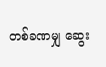တစ်ခဏမျှ ဆွေး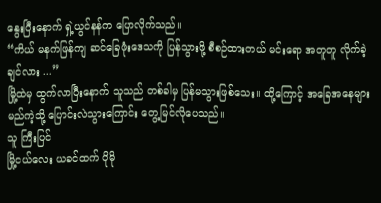နွေးပြီးနောက် ရှဲ့ယွင်နန်က ပြောလိုက်သည်။
“ကိယ် မနက်ဖြန်ကျ ဆင်ခြေဖုံးဒေသကို ပြန်သွားဖို့ စီစဉ်ထားတယ် မင်းရော အတူတူ လိုက်ခဲ့ချင်လား ...”
မြို့ထဲမှ ထွက်လာပြီးနောက် သူသည် တစ်ခါမှ ပြန်မသွားဖြစ်သေး။ ထို့ကြောင့် အခြေအနေများ မည်ကဲ့သို့ ပြောင်းလဲသွားကြောင်း တွေ့မြင်လိုပေသည်။
သူ ကြီးပြင်
မြို့ငယ်လေး ယခင်ထက် ပိုမို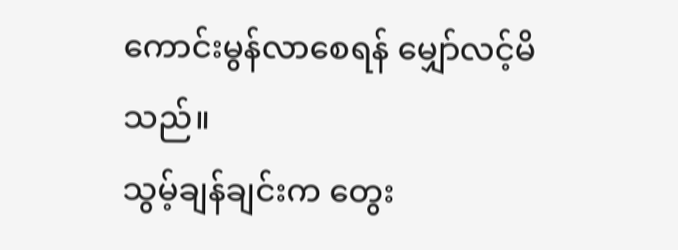ကောင်းမွန်လာစေရန် မျှော်လင့်မိသည်။
သွမ့်ချန်ချင်းက တွေး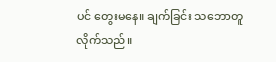ပင် တွေးမနေ။ ချက်ခြင်း သဘောတူလိုက်သည်။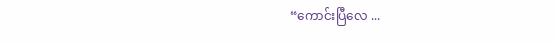“ကောင်းပြီလေ ...